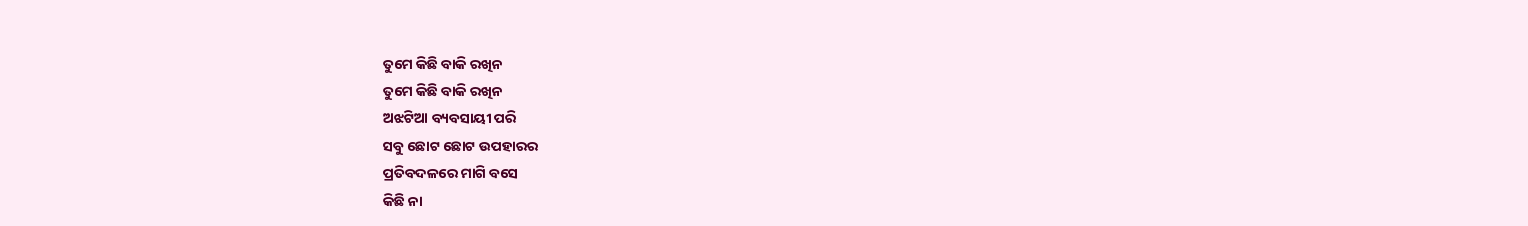ତୁମେ କିଛି ବାକି ରଖିନ
ତୁମେ କିଛି ବାକି ରଖିନ
ଅଝଟିଆ ବ୍ୟବସାୟୀ ପରି
ସବୁ ଛୋଟ ଛୋଟ ଉପହାରର
ପ୍ରତିବଦଳରେ ମାଗି ବସେ
କିଛି ନା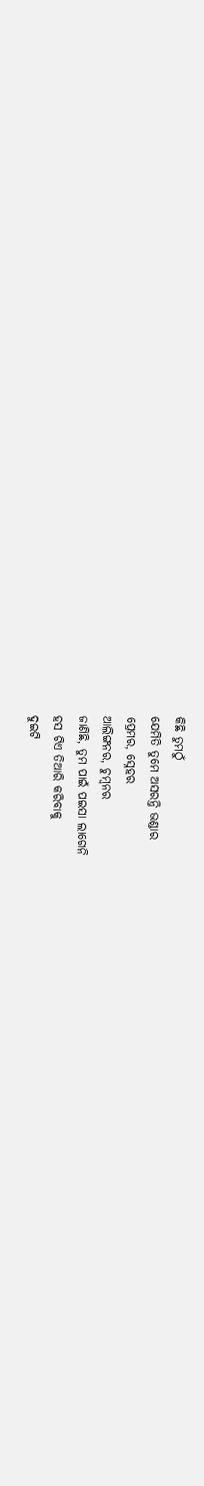କିଛି ତୁମଠୁଁ
ଯେମିତି ତୁମେ ଅସରନ୍ତି ଭଣ୍ଡାର
ପ୍ରେମର, ସ୍ନେହର
ଆଲିଙ୍ଗନର, ଚୁମ୍ବନର
ଜାଣିଛି, ତୁମ ପାଇଁ ପଇସା ଲାଗେନି
ହସ ଟିଏ ତିଆରି କରିବାକୁ
ଦୁଇଟି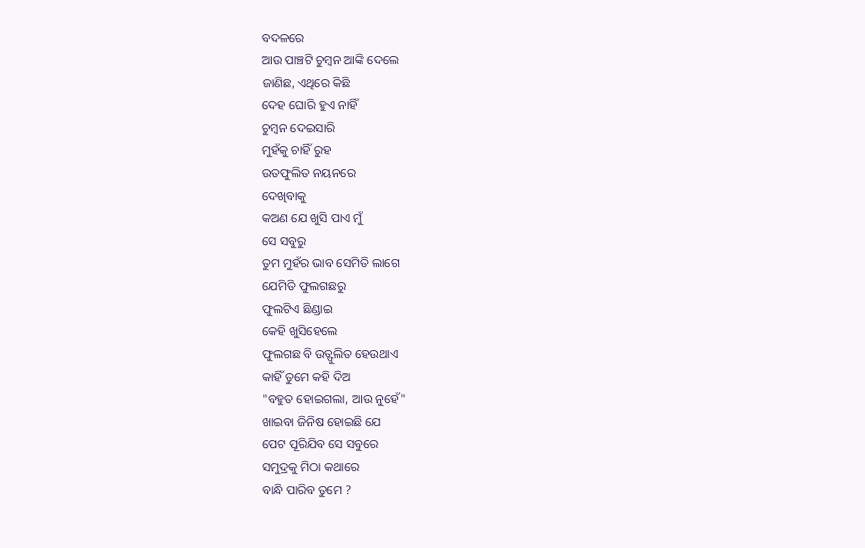ବଦଳରେ
ଆଉ ପାଞ୍ଚଟି ଚୁମ୍ବନ ଆଙ୍କି ଦେଲେ
ଜାଣିଛ, ଏଥିରେ କିଛି
ଦେହ ଘୋରି ହୁଏ ନାହିଁ
ଚୁମ୍ବନ ଦେଇସାରି
ମୁହଁକୁ ଚାହିଁ ରୁହ
ଉତଫୁଲିତ ନୟନରେ
ଦେଖିବାକୁ
କଅଣ ଯେ ଖୁସି ପାଏ ମୁଁ
ସେ ସବୁରୁ
ତୁମ ମୁହଁର ଭାବ ସେମିତି ଲାଗେ
ଯେମିତି ଫୁଲଗଛରୁ
ଫୁଲଟିଏ ଛିଣ୍ଡାଇ
କେହି ଖୁସିହେଲେ
ଫୁଲଗଛ ବି ଉତ୍ଫୁଲିତ ହେଉଥାଏ
କାହିଁ ତୁମେ କହି ଦିଅ
"ବହୁତ ହୋଇଗଲା, ଆଉ ନୁହେଁ"
ଖାଇବା ଜିନିଷ ହୋଇଛି ଯେ
ପେଟ ପୂରିଯିବ ସେ ସବୁରେ
ସମୁଦ୍ରକୁ ମିଠା କଥାରେ
ବାନ୍ଧି ପାରିବ ତୁମେ ?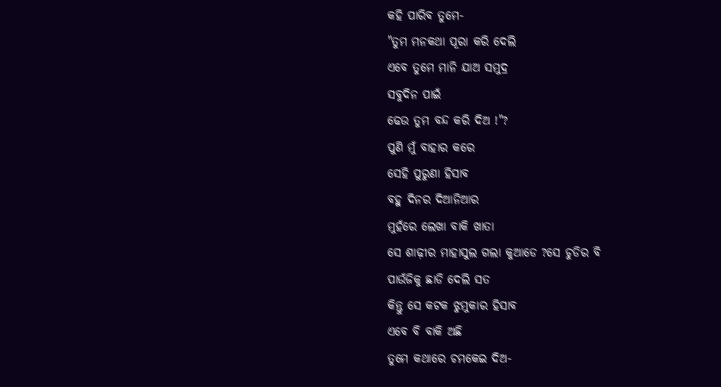କହି ପାରିବ ତୁମେ-
"ତୁମ ମନକଥା ପୂରା କରି ଦେଲି
ଏବେ ତୁମେ ମାନି ଯାଅ ସମୁଦ୍ର
ସବୁଦିନ ପାଇଁ
ଢେଉ ତୁମ ବନ୍ଦ କରି ଦିଅ !"?
ପୁଣି ମୁଁ ବାହାର କରେ
ସେହି ପୁରୁଣା ହିସାବ
ବହୁ ଦିନର ଦିଆନିଆର
ମୁହଁରେ ଲେଖା ବାକି ଖାତା
ସେ ଶାଢ଼ୀର ମାହାସୁଲ ଗଲା କୁଆଡେ ?ସେ ଚୁଡିର ବି
ପାଉଁଜିକୁ ଛାଡି ଦେଲି ସତ
କିନ୍ତୁ ସେ କଟକ ଝୁମୁକାର ହିସାବ
ଏବେ ବି ବାକି ଅଛି
ତୁମେ କଥାରେ ଚମକେଇ ଦିଅ-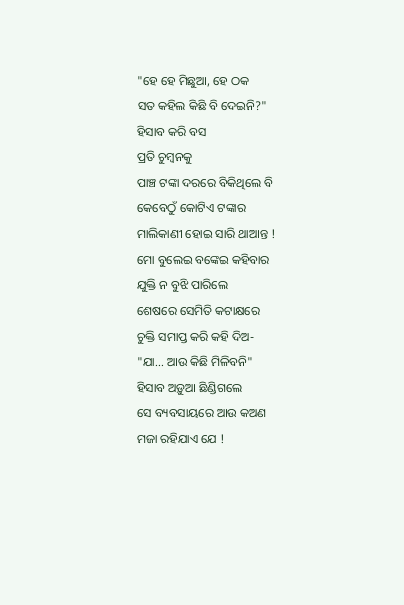"ହେ ହେ ମିଛୁଆ, ହେ ଠକ
ସତ କହିଲ କିଛି ବି ଦେଇନି?"
ହିସାବ କରି ବସ
ପ୍ରତି ଚୁମ୍ବନକୁ
ପାଞ୍ଚ ଟଙ୍କା ଦରରେ ବିକିଥିଲେ ବି
କେବେଠୁଁ କୋଟିଏ ଟଙ୍କାର
ମାଲିକାଣୀ ହୋଇ ସାରି ଥାଆନ୍ତ !
ମୋ ବୁଲେଇ ବଙ୍କେଇ କହିବାର
ଯୁକ୍ତି ନ ବୁଝି ପାରିଲେ
ଶେଷରେ ସେମିତି କଟାକ୍ଷରେ
ଚୁକ୍ତି ସମାପ୍ତ କରି କହି ଦିଅ-
"ଯା... ଆଉ କିଛି ମିଳିବନି"
ହିସାବ ଅଡ଼ୁଆ ଛିଣ୍ଡିଗଲେ
ସେ ବ୍ୟବସାୟରେ ଆଉ କଅଣ
ମଜା ରହିଯାଏ ଯେ !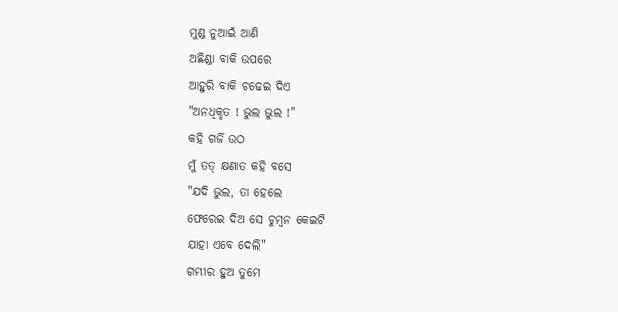ମୁଣ୍ଡ ନୁଆଇଁ ଆଣି
ଅଛିଣ୍ଡା ବାକି ଉପରେ
ଆହୁରି ବାକି ଚଢେଇ ଦିଏ
"ଅନଧିକୃତ ! ଭୁଲ ଭୁଲ !"
କହି ଗର୍ଜି ଉଠ
ମୁଁ ତତ୍ କ୍ଷଣାତ କହି ବସେ
"ଯଦି ଭୁଲ, ତା ହେଲେ
ଫେରେଇ ଦିଅ ସେ ଚୁମ୍ବନ କେଇଟି
ଯାହା ଏବେ ଦେଲି"
ଗମ୍ଭୀର ହୁଅ ତୁମେ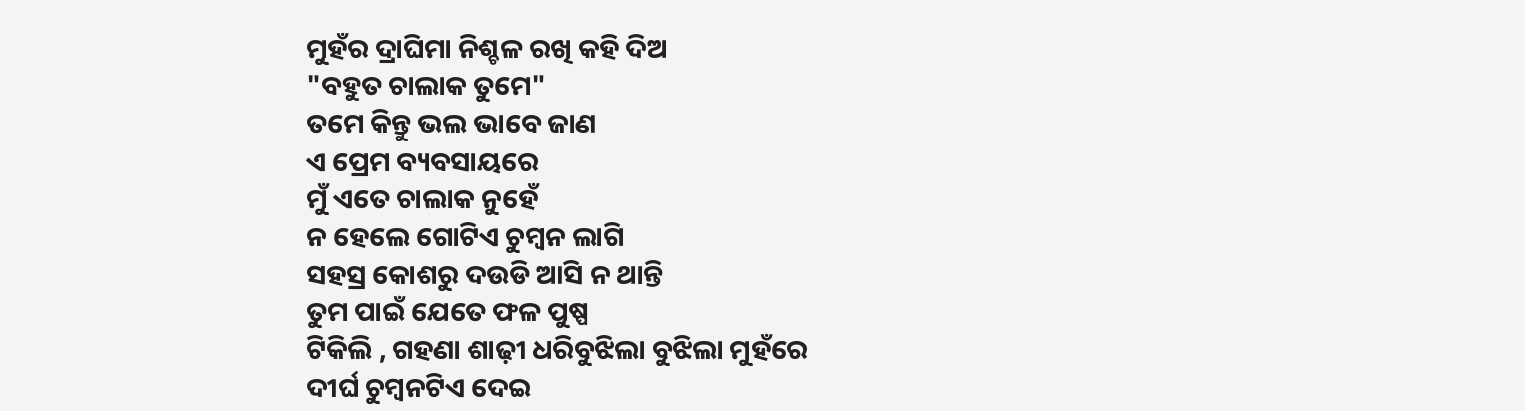ମୁହଁର ଦ୍ରାଘିମା ନିଶ୍ଚଳ ରଖି କହି ଦିଅ
"ବହୁତ ଚାଲାକ ତୁମେ"
ତମେ କିନ୍ତୁ ଭଲ ଭାବେ ଜାଣ
ଏ ପ୍ରେମ ବ୍ୟବସାୟରେ
ମୁଁ ଏତେ ଚାଲାକ ନୁହେଁ
ନ ହେଲେ ଗୋଟିଏ ଚୁମ୍ବନ ଲାଗି
ସହସ୍ର କୋଶରୁ ଦଉଡି ଆସି ନ ଥାନ୍ତି
ତୁମ ପାଇଁ ଯେତେ ଫଳ ପୁଷ୍ପ
ଟିକିଲି , ଗହଣା ଶାଢ଼ୀ ଧରିବୁଝିଲା ବୁଝିଲା ମୁହଁରେ
ଦୀର୍ଘ ଚୁମ୍ବନଟିଏ ଦେଇ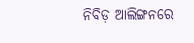ନିବିଡ଼ ଆଲିଙ୍ଗନରେ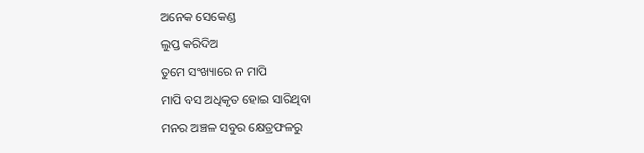ଅନେକ ସେକେଣ୍ଡ
ଲୁପ୍ତ କରିଦିଅ
ତୁମେ ସଂଖ୍ୟାରେ ନ ମାପି
ମାପି ବସ ଅଧିକୃତ ହୋଇ ସାରିଥିବା
ମନର ଅଞ୍ଚଳ ସବୁର କ୍ଷେତ୍ରଫଳରୁ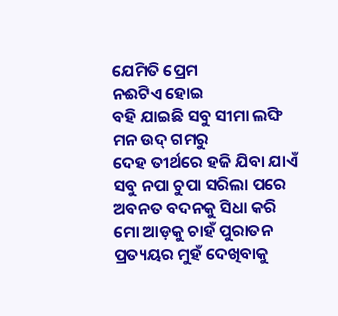ଯେମିତି ପ୍ରେମ
ନଈଟିଏ ହୋଇ
ବହି ଯାଇଛି ସବୁ ସୀମା ଲଙ୍ଘି
ମନ ଉଦ୍ ଗମରୁ
ଦେହ ତୀର୍ଥରେ ହଜି ଯିବା ଯାଏଁ
ସବୁ ନପା ଚୁପା ସରିଲା ପରେ
ଅବନତ ବଦନକୁ ସିଧା କରି
ମୋ ଆଡ଼କୁ ଚାହଁ ପୁରାତନ ପ୍ରତ୍ୟୟର ମୁହଁ ଦେଖିବାକୁ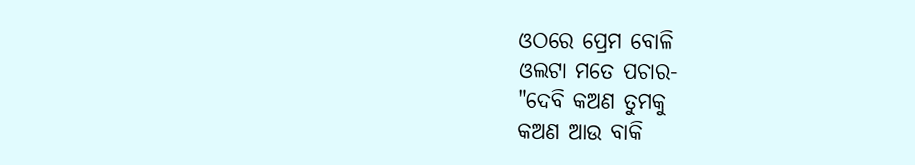ଓଠରେ ପ୍ରେମ ବୋଳି
ଓଲଟା ମତେ ପଚାର-
"ଦେବି କଅଣ ତୁମକୁ
କଅଣ ଆଉ ବାକି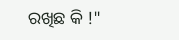ରଖିଛ କି !"